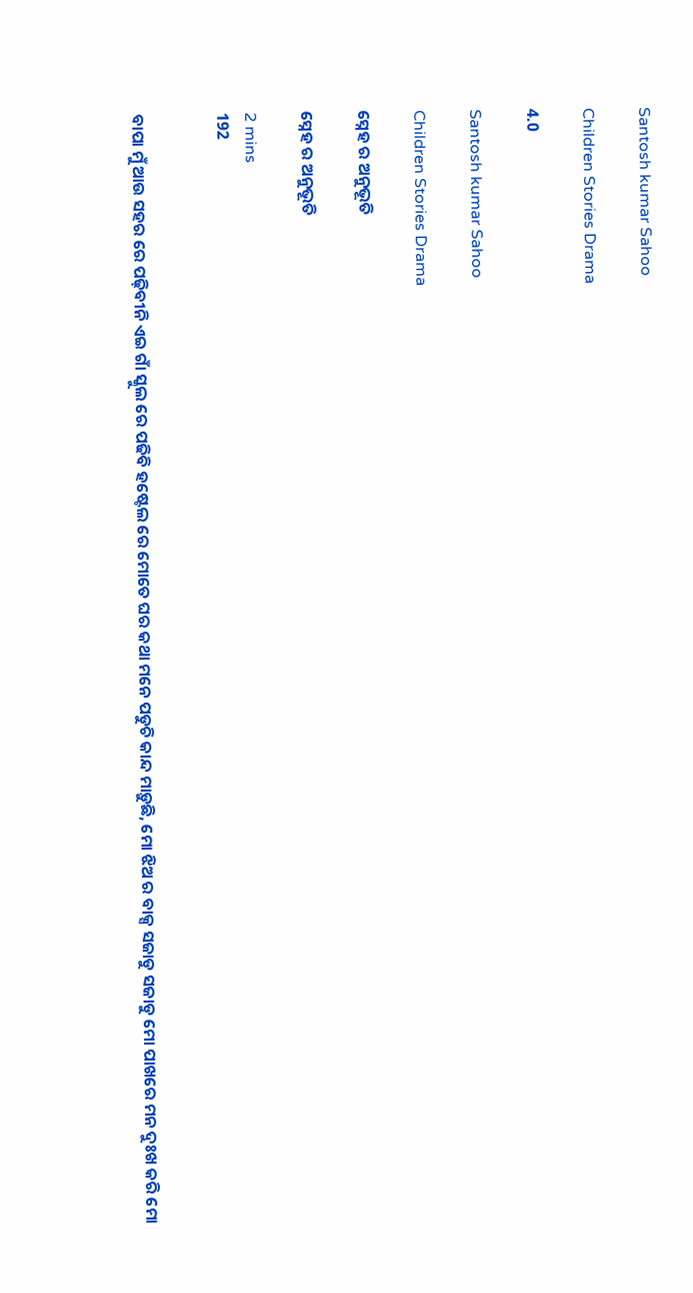Santosh kumar Sahoo

Children Stories Drama

4.0

Santosh kumar Sahoo

Children Stories Drama

ସ୍ନେହ ର ଅନୁଭୂତି

ସ୍ନେହ ର ଅନୁଭୂତି

2 mins
192


ବାପା ମୁଁ ଆଉ ସହର ରେ ପଢ଼ିବୀନି ଏଇ ଗାଁ ସ୍କୁଲ ରେ ପଢିବି ହଷ୍ଟେଲ ରେ ମୋତେ ଘର କଥା ମନେ ପଡୁଚି କାନ୍ଦ ମାଡ଼ୁଛି, ମୋ ଝିଅ ର ବାକ୍ସ ସଜାଡୁ ସଜାଡୁ ମୋ ପାଖରେ ମନ ଦୁଃଖ କରି ମୋ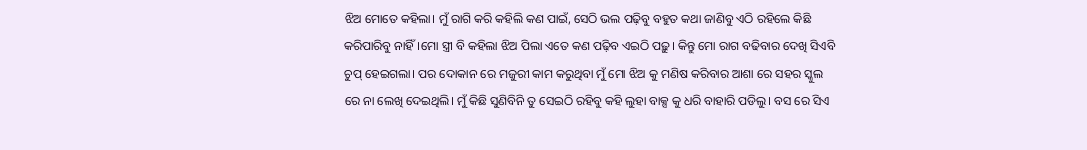ଝିଅ ମୋତେ କହିଲା। ମୁଁ ରାଗି କରି କହିଲି କଣ ପାଇଁ, ସେଠି ଭଲ ପଢ଼ିବୁ ବହୁତ କଥା ଜାଣିବୁ ଏଠି ରହିଲେ କିଛି କରିପାରିବୁ ନାହିଁ।ମୋ ସ୍ତ୍ରୀ ବି କହିଲା ଝିଅ ପିଲା ଏତେ କଣ ପଢ଼ିବ ଏଇଠି ପଢ଼ୁ। କିନ୍ତୁ ମୋ ରାଗ ବଢିବାର ଦେଖି ସିଏବି ଚୁପ୍ ହେଇଗଲା। ପର ଦୋକାନ ରେ ମଜୁରୀ କାମ କରୁଥିବା ମୁଁ ମୋ ଝିଅ କୁ ମଣିଷ କରିବାର ଆଶା ରେ ସହର ସ୍କୁଲ ରେ ନା ଲେଖି ଦେଇଥିଲି। ମୁଁ କିଛି ସୁଣିବିନି ତୁ ସେଇଠି ରହିବୁ କହି ଲୁହା ବାକ୍ସ କୁ ଧରି ବାହାରି ପଡିଲୁ। ବସ ରେ ସିଏ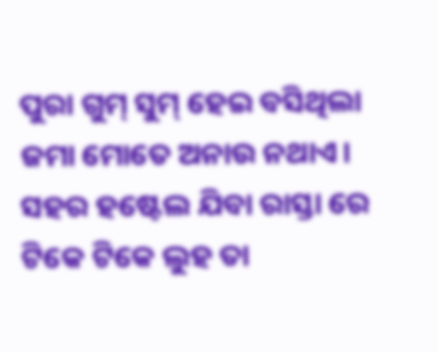ପୁରା ଗୁମ୍ ସୁମ୍ ହେଇ ବସିଥିଲା ଜମା ମୋତେ ଅନାଉ ନଥାଏ। ସହର ହଷ୍ଟେଲ ଯିବା ରାସ୍ତା ରେ ଟିକେ ଟିକେ ଲୁହ ତା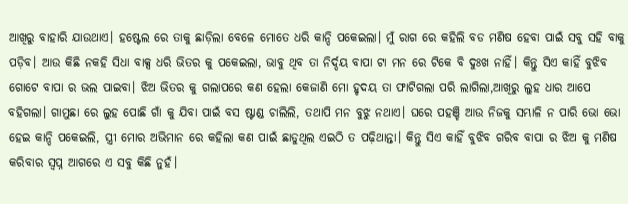ଆଖିରୁ ବାହାରି ଯାଉଥାଏ। ହଷ୍ଟେଲ ରେ ତାକୁ ଛାଡ଼ିଲା ବେଳେ ମୋତେ ଧରି କାନ୍ଦି ପକେଇଲା। ମୁଁ ରାଗ ରେ କହିଲି ବଡ ମଣିଷ ହେବା ପାଇଁ ସବୁ ସହି ବାକୁ ପଡ଼ିବ। ଆଉ କିଛି ନକହି ସିଧା ବାକ୍ସ ଧରି ଭିତର କୁ ପକେଇଲା, ଭାବୁ ଥିବ ତା ନିର୍ଦ୍ଦୟ ବାପା ଟା ମନ ରେ ଟିକେ ବି ଦୁଃଖ ନାହିଁ। କିନ୍ତୁ ସିଏ କାହିଁ ବୁଝିବ ଗୋଟେ ବାପା ର ଭଲ ପାଇବା। ଝିଅ ଭିତର କୁ ଗଲାପରେ କଣ ହେଲା କେଜାଣି ମୋ ହୃଦୟ ତା ଫାଟିଗଲା ପରି ଲାଗିଲା,ଆଖିରୁ ଲୁହ ଧାର ଆପେ ବହିଗଲା। ଗାମୁଛା ରେ ଲୁହ ପୋଛି ଗାଁ କୁ ଯିବା ପାଇଁ ବସ ଷ୍ଟାଣ୍ଡ ଚାଲିଲି, ତଥାପି ମନ ବୁଝୁ ନଥାଏ। ଘରେ ପହଞ୍ଚି ଆଉ ନିଜକୁ ସମ୍ଭାଳି ନ ପାରି ଭୋ ଭୋ ହେଇ କାନ୍ଦି ପକେଇଲି, ସ୍ତ୍ରୀ ମୋର ଅଭିମାନ ରେ କହିଲା କଣ ପାଇଁ ଛାଡୁଥିଲ ଏଇଠି ତ ପଢ଼ିଥାନ୍ତା। କିନ୍ତୁ ସିଏ କାହିଁ ବୁଝିବ ଗରିବ ବାପା ର ଝିଅ କୁ ମଣିଷ କରିବାର ସ୍ବପ୍ନ ଆଗରେ ଏ ସବୁ କିଛି ନୁହଁ।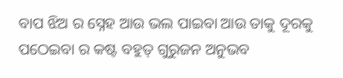ବାପ ଝିଅ ର ସ୍ନେହ ଆଉ ଭଲ ପାଇବା ଆଉ ତାକୁ ଦୂରକୁ ପଠେଇବା ର କଷ୍ଟ ବହୁତ୍ ଗୁରୁଜନ ଅନୁଭବ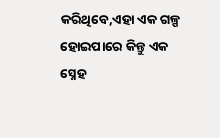କରିଥିବେ,ଏହା ଏକ ଗଳ୍ପ ହୋଇପାରେ କିନ୍ତୁ ଏକ ସ୍ନେହ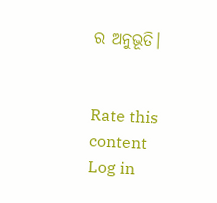ର ଅନୁଭୂତି।


Rate this content
Log in